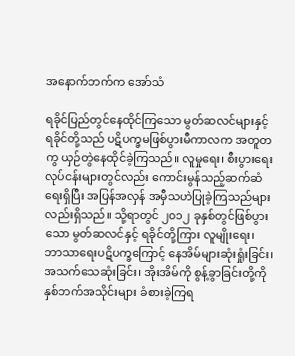အနောက်ဘက်က အော်သံ

ရခိုင်ပြည်တွင်နေထိုင်ကြသော မွတ်ဆလင်များနှင့် ရခိုင်တို့သည် ပဋိပက္ခမဖြစ်ပွားမီကာလက အတူတကွ ယှဉ်တွဲနေထိုင်ခဲ့ကြသည်။ လူမှုရေး၊ စီးပွားရေးလုပ်ငန်းများတွင်လည်း ကောင်းမွန်သည့်ဆက်ဆံရေးရှိပြီး အပြန်အလှန် အမှီသဟဲပြုခဲ့ကြသည်များလည်းရှိသည်။ သို့ရာတွင် ၂၀၁၂ ခုနှစ်တွင်ဖြစ်ပွားသော မွတ်ဆလင်နှင့် ရခိုင်တို့ကြား လူမျိုးရေး၊ ဘာသာရေးပဋိပက္ခကြောင့် နေအိမ်များဆုံးရှုံးခြင်း၊ အသက်သေဆုံးခြင်း၊ အိုးအိမ်ကို စွန့်ခွာခြင်းတို့ကို နှစ်ဘက်အသိုင်းများ ခံစားခဲ့ကြရ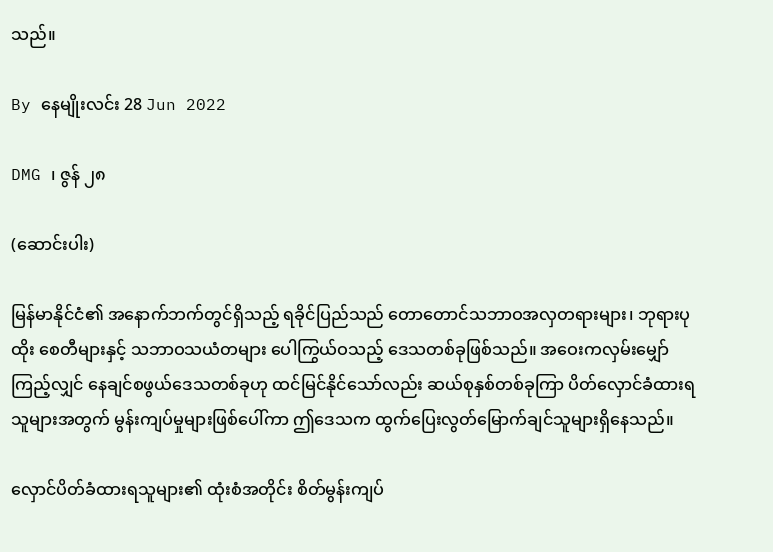သည်။

By နေမျိုးလင်း 28 Jun 2022

DMG ၊ ဇွန် ၂၈

(ဆောင်းပါး)

မြန်မာနိုင်ငံ၏ အနောက်ဘက်တွင်ရှိသည့် ရခိုင်ပြည်သည် တောတောင်သဘာဝအလှတရားများ၊ ဘုရားပုထိုး စေတီများနှင့် သဘာဝသယံတများ ပေါကြွယ်ဝသည့် ဒေသတစ်ခုဖြစ်သည်။ အဝေးကလှမ်းမျှော်ကြည့်လျှင် နေချင်စဖွယ်ဒေသတစ်ခုဟု ထင်မြင်နိုင်သော်လည်း ဆယ်စုနှစ်တစ်ခုကြာ ပိတ်လှောင်ခံထားရသူများအတွက် မွန်းကျပ်မှုများဖြစ်ပေါ်ကာ ဤဒေသက ထွက်ပြေးလွတ်မြောက်ချင်သူများရှိနေသည်။

လှောင်ပိတ်ခံထားရသူများ၏ ထုံးစံအတိုင်း စိတ်မွန်းကျပ်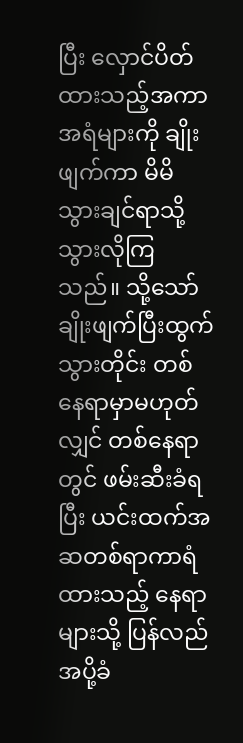ပြီး လှောင်ပိတ်ထားသည့်အကာအရံများကို ချိုးဖျက်ကာ မိမိသွားချင်ရာသို့ သွားလိုကြသည်။ သို့သော် ချိုးဖျက်ပြီးထွက်သွားတိုင်း တစ်နေရာမှာမဟုတ်လျှင် တစ်နေရာတွင် ဖမ်းဆီးခံရပြီး ယင်းထက်အဆတစ်ရာကာရံထားသည့် နေရာများသို့ ပြန်လည်အပို့ခံ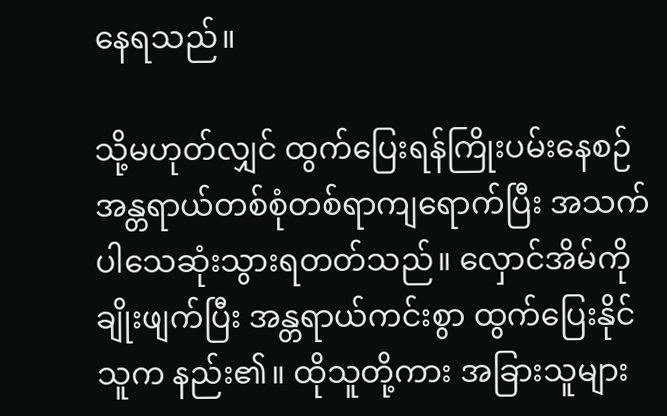နေရသည်။

သို့မဟုတ်လျှင် ထွက်ပြေးရန်ကြိုးပမ်းနေစဉ် အန္တရာယ်တစ်စုံတစ်ရာကျရောက်ပြီး အသက်ပါသေဆုံးသွားရတတ်သည်။ လှောင်အိမ်ကိုချိုးဖျက်ပြီး အန္တရာယ်ကင်းစွာ ထွက်ပြေးနိုင်သူက နည်း၏။ ထိုသူတို့ကား အခြားသူများ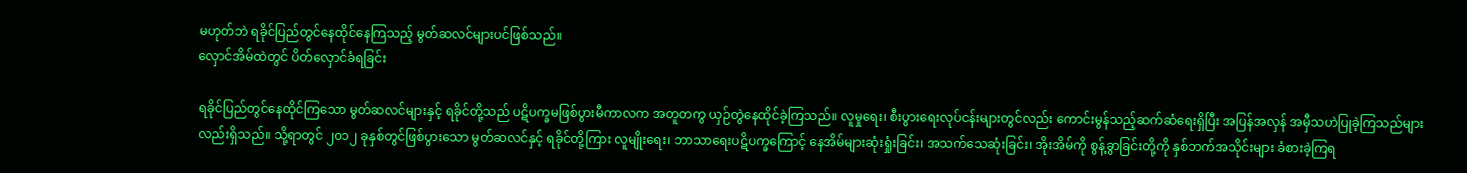မဟုတ်ဘဲ ရခိုင်ပြည်တွင်နေထိုင်နေကြသည့် မွတ်ဆလင်များပင်ဖြစ်သည်။
လှောင်အိမ်ထဲတွင် ပိတ်လှောင်ခံရခြင်း

ရခိုင်ပြည်တွင်နေထိုင်ကြသော မွတ်ဆလင်များနှင့် ရခိုင်တို့သည် ပဋိပက္ခမဖြစ်ပွားမီကာလက အတူတကွ ယှဉ်တွဲနေထိုင်ခဲ့ကြသည်။ လူမှုရေး၊ စီးပွားရေးလုပ်ငန်းများတွင်လည်း ကောင်းမွန်သည့်ဆက်ဆံရေးရှိပြီး အပြန်အလှန် အမှီသဟဲပြုခဲ့ကြသည်များလည်းရှိသည်။ သို့ရာတွင် ၂၀၁၂ ခုနှစ်တွင်ဖြစ်ပွားသော မွတ်ဆလင်နှင့် ရခိုင်တို့ကြား လူမျိုးရေး၊ ဘာသာရေးပဋိပက္ခကြောင့် နေအိမ်များဆုံးရှုံးခြင်း၊ အသက်သေဆုံးခြင်း၊ အိုးအိမ်ကို စွန့်ခွာခြင်းတို့ကို နှစ်ဘက်အသိုင်းများ ခံစားခဲ့ကြရ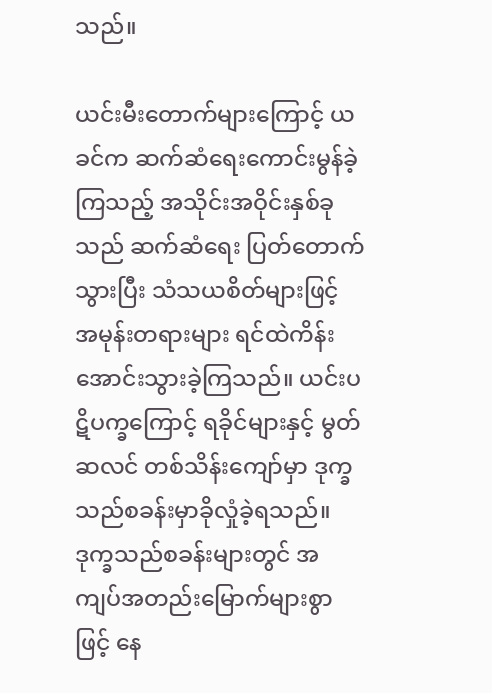သည်။

ယင်းမီးတောက်များကြောင့် ယခင်က ဆက်ဆံရေးကောင်းမွန်ခဲ့ကြသည့် အသိုင်းအဝိုင်းနှစ်ခုသည် ဆက်ဆံရေး ပြတ်တောက်သွားပြီး သံသယစိတ်များဖြင့် အမုန်းတရားများ ရင်ထဲကိန်းအောင်းသွားခဲ့ကြသည်။ ယင်းပဋိပက္ခကြောင့် ရခိုင်များနှင့် မွတ်ဆလင် တစ်သိန်းကျော်မှာ ဒုက္ခသည်စခန်းမှာခိုလှုံခဲ့ရသည်။ ဒုက္ခသည်စခန်းများတွင် အကျပ်အတည်းမြောက်များစွာဖြင့် နေ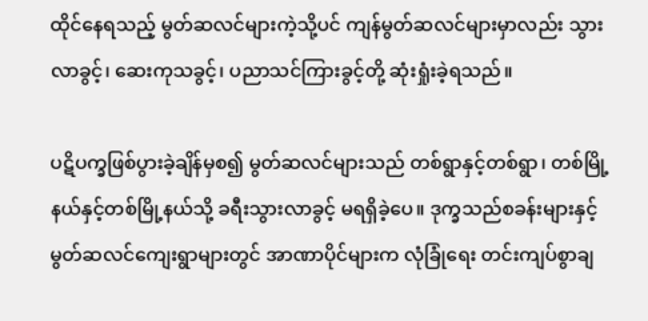ထိုင်နေရသည့် မွတ်ဆလင်များကဲ့သို့ပင် ကျန်မွတ်ဆလင်များမှာလည်း သွားလာခွင့်၊ ဆေးကုသခွင့်၊ ပညာသင်ကြားခွင့်တို့ ဆုံးရှုံးခဲ့ရသည်။

ပဋိပက္ခဖြစ်ပွားခဲ့ချိန်မှစ၍ မွတ်ဆလင်များသည် တစ်ရွာနှင့်တစ်ရွာ၊ တစ်မြို့နယ်နှင့်တစ်မြို့နယ်သို့ ခရီးသွားလာခွင့် မရရှိခဲ့ပေ။ ဒုက္ခသည်စခန်းများနှင့် မွတ်ဆလင်ကျေးရွာများတွင် အာဏာပိုင်များက လုံခြုံရေး တင်းကျပ်စွာချ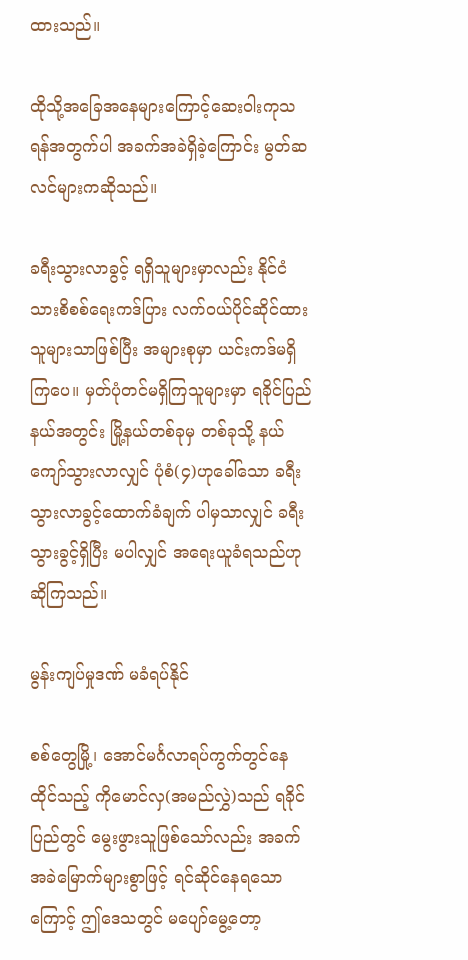ထားသည်။

ထိုသို့အခြေအနေများကြောင့်ဆေးဝါးကုသရန်အတွက်ပါ အခက်အခဲရှိခဲ့ကြောင်း မွတ်ဆလင်များကဆိုသည်။

ခရီးသွားလာခွင့် ရရှိသူများမှာလည်း နိုင်ငံသားစိစစ်ရေးကဒ်ပြား လက်ဝယ်ပိုင်ဆိုင်ထားသူများသာဖြစ်ပြီး အများစုမှာ ယင်းကဒ်မရှိကြပေ။ မှတ်ပုံတင်မရှိကြသူများမှာ ရခိုင်ပြည်နယ်အတွင်း မြို့နယ်တစ်ခုမှ တစ်ခုသို့ နယ်ကျော်သွားလာလျှင် ပုံစံ(၄)ဟုခေါ်သော ခရီးသွားလာခွင့်ထောက်ခံချက် ပါမှသာလျှင် ခရီးသွားခွင့်ရှိပြီး မပါလျှင် အရေးယူခံရသည်ဟုဆိုကြသည်။

မွန်းကျပ်မှုဒဏ် မခံရပ်နိုင်

စစ်တွေမြို့၊ အောင်မင်္ဂလာရပ်ကွက်တွင်နေထိုင်သည့် ကိုမောင်လှ(အမည်လွှဲ)သည် ရခိုင်ပြည်တွင် မွေးဖွားသူဖြစ်သော်လည်း အခက်အခဲမြောက်များစွာဖြင့် ရင်ဆိုင်နေရသောကြောင့် ဤဒေသတွင် မပျော်မွေ့တော့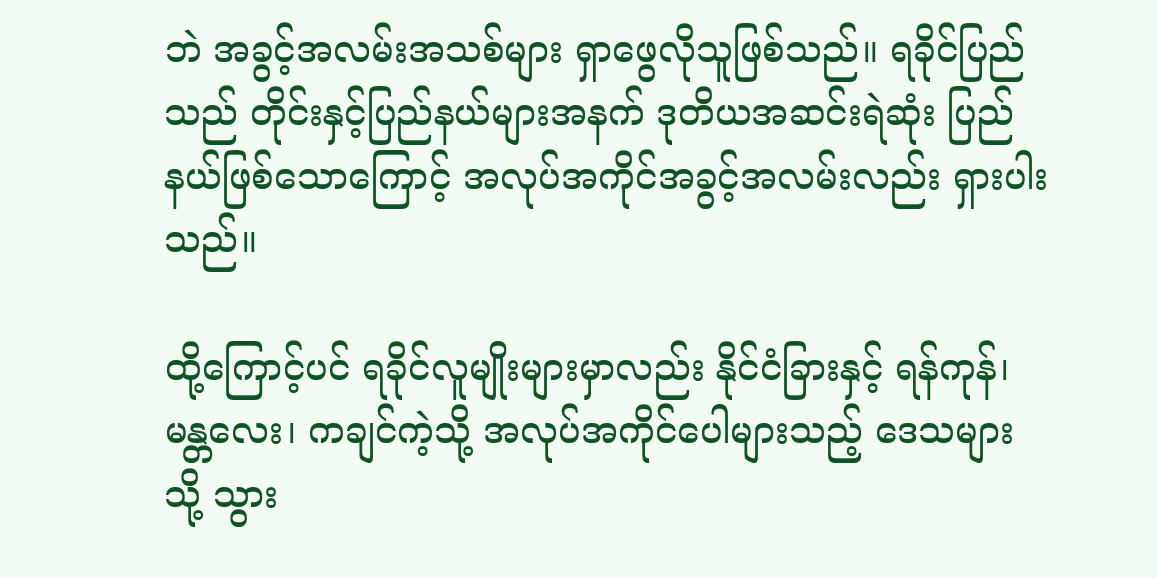ဘဲ အခွင့်အလမ်းအသစ်များ ရှာဖွေလိုသူဖြစ်သည်။ ရခိုင်ပြည်သည် တိုင်းနှင့်ပြည်နယ်များအနက် ဒုတိယအဆင်းရဲဆုံး ပြည်နယ်ဖြစ်သောကြောင့် အလုပ်အကိုင်အခွင့်အလမ်းလည်း ရှားပါးသည်။

ထို့ကြောင့်ပင် ရခိုင်လူမျိုးများမှာလည်း နိုင်ငံခြားနှင့် ရန်ကုန်၊ မန္တလေး၊ ကချင်ကဲ့သို့ အလုပ်အကိုင်ပေါများသည့် ဒေသများသို့ သွား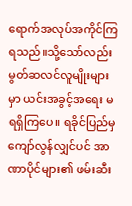ရောက်အလုပ်အကိုင်ကြရသည်။သို့သော်လည်း မွတ်ဆလင်လူမျိုးများမှာ ယင်းအခွင့်အရေး မရရှိကြပေ။ ရခိုင်ပြည်မှကျော်လွန်လျှင်ပင် အာဏာပိုင်များ၏ ဖမ်းဆီး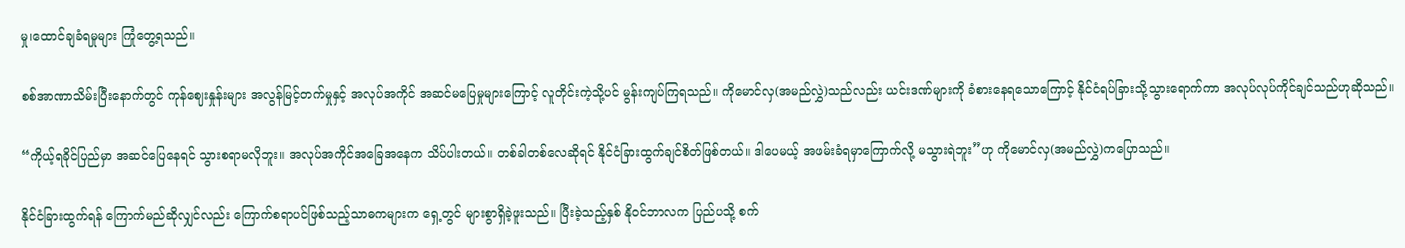မှု၊ထောင်ချခံရမှုများ ကြုံတွေ့ရသည်။

စစ်အာဏာသိမ်းပြီးနောက်တွင် ကုန်ဈေးနှုန်းများ အလွန်မြင့်တက်မှုနှင့် အလုပ်အကိုင် အဆင်မပြေမှုများကြောင့် လူတိုင်းကဲ့သို့ပင် မွန်းကျပ်ကြရသည်။ ကိုမောင်လှ(အမည်လွှဲ)သည်လည်း ယင်းဒဏ်များကို ခံစားနေရသောကြောင့် နိုင်ငံရပ်ခြားသို့သွားရောက်ကာ အလုပ်လုပ်ကိုင်ချင်သည်ဟုဆိုသည်။

“ကိုယ့်ရခိုင်ပြည်မှာ အဆင်ပြေနေရင် သွားစရာမလိုဘူး။ အလုပ်အကိုင်အခြေအနေက သိပ်ပါးတယ်။ တစ်ခါတစ်လေဆိုရင် နိုင်ငံခြားထွက်ချင်စိတ်ဖြစ်တယ်။ ဒါပေမယ့် အဖမ်းခံရမှာကြောက်လို့ မသွားရဲဘူး”ဟု ကိုမောင်လှ(အမည်လွှဲ)ကပြောသည်။

နိုင်ငံခြားထွက်ရန် ကြောက်မည်ဆိုလျှင်လည်း ကြောက်စရာပင်ဖြစ်သည့်သာဓကများက ရှေ့တွင် များစွာရှိခဲ့ဖူးသည်။ ပြီးခဲ့သည့်နှစ် နိုဝင်ဘာလက ပြည်ပသို့ စက်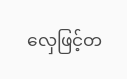လှေဖြင့်တ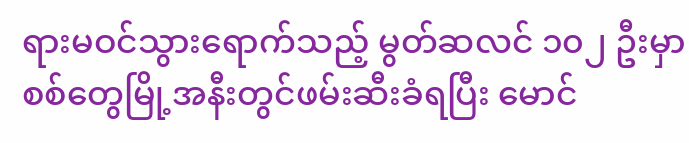ရားမဝင်သွားရောက်သည့် မွတ်ဆလင် ၁၀၂ ဦးမှာ စစ်တွေမြို့အနီးတွင်ဖမ်းဆီးခံရပြီး မောင်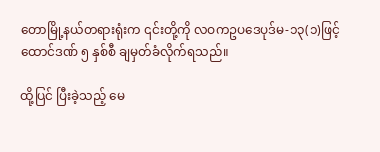တောမြို့နယ်တရားရုံးက ၎င်းတို့ကို လဝကဥပဒေပုဒ်မ-၁၃(၁)ဖြင့် ထောင်ဒဏ် ၅ နှစ်စီ ချမှတ်ခံလိုက်ရသည်။

ထို့ပြင် ပြီးခဲ့သည့် မေ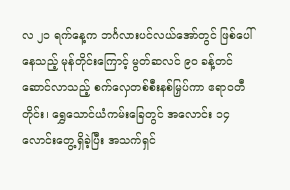လ ၂၁ ရက်နေ့က ဘင်္ဂလားပင်လယ်အော်တွင် ဖြစ်ပေါ်နေသည့် မုန်တိုင်းကြောင့် မွတ်ဆလင် ၉၀ ခန့်တင်ဆောင်လာသည့် စက်လှေတစ်စီးနစ်မြှပ်ကာ ဧရာဝတီတိုင်း၊ ရွှေသောင်ယံကမ်းခြေတွင် အလောင်း ၁၄ လောင်းတွေ့ရှိခဲ့ပြီး အသက်ရှင်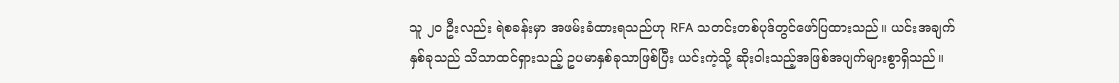သူ ၂၀ ဦးလည်း ရဲစခန်းမှာ အဖမ်းခံထားရသည်ဟု RFA သတင်းတစ်ပုဒ်တွင်ဖော်ပြထားသည်။ ယင်းအချက်နှစ်ခုသည် သိသာထင်ရှားသည့် ဥပမာနှစ်ခုသာဖြစ်ပြီး ယင်းကဲ့သို့ ဆိုးဝါးသည့်အဖြစ်အပျက်များစွာရှိသည်။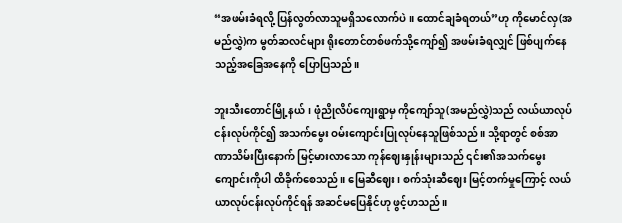“အဖမ်းခံရလို့ ပြန်လွတ်လာသူမရှိသလောက်ပဲ။ ထောင်ချခံရတယ်”ဟု ကိုမောင်လှ(အမည်လွှဲ)က မွတ်ဆလင်များ ရိုးတောင်တစ်ဖက်သို့ကျော်၍ အဖမ်းခံရလျှင် ဖြစ်ပျက်နေသည့်အခြေအနေကို ပြောပြသည်။

ဘူးသီးတောင်မြို့နယ်၊ ဖုံညိုလိပ်ကျေးရွာမှ ကိုကျော်သူ(အမည်လွှဲ)သည် လယ်ယာလုပ်ငန်းလုပ်ကိုင်၍ အသက်မွေး ဝမ်းကျောင်းပြုလုပ်နေသူဖြစ်သည်။ သို့ရာတွင် စစ်အာဏာသိမ်းပြီးနောက် မြင့်မားလာသော ကုန်ဈေးနှုန်းများသည် ၎င်း၏အသက်မွေးကျောင်းကိုပါ ထိခိုက်စေသည်။ မြေဆီဈေး၊ စက်သုံးဆီဈေး မြင့်တက်မှုကြောင့် လယ်ယာလုပ်ငန်းလုပ်ကိုင်ရန် အဆင်မပြေနိုင်ဟု ဖွင့်ဟသည်။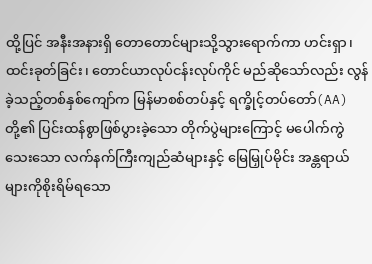ထို့ပြင် အနီးအနားရှိ တောတောင်များသို့သွားရောက်ကာ ဟင်းရှာ၊ ထင်းခုတ်ခြင်း၊ တောင်ယာလုပ်ငန်းလုပ်ကိုင် မည်ဆိုသော်လည်း လွန်ခဲ့သည့်တစ်နှစ်ကျော်က မြန်မာစစ်တပ်နှင့် ရက္ခိုင့်တပ်တော်(AA)တို့၏ ပြင်းထန်စွာဖြစ်ပွားခဲ့သော တိုက်ပွဲများကြောင့် မပေါက်ကွဲသေးသော လက်နက်ကြီးကျည်ဆံများနှင့် မြေမြှုပ်မိုင်း အန္တရာယ်များကိုစိုးရိမ်ရသော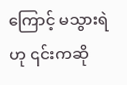ကြောင့် မသွားရဲဟု ၎င်းကဆို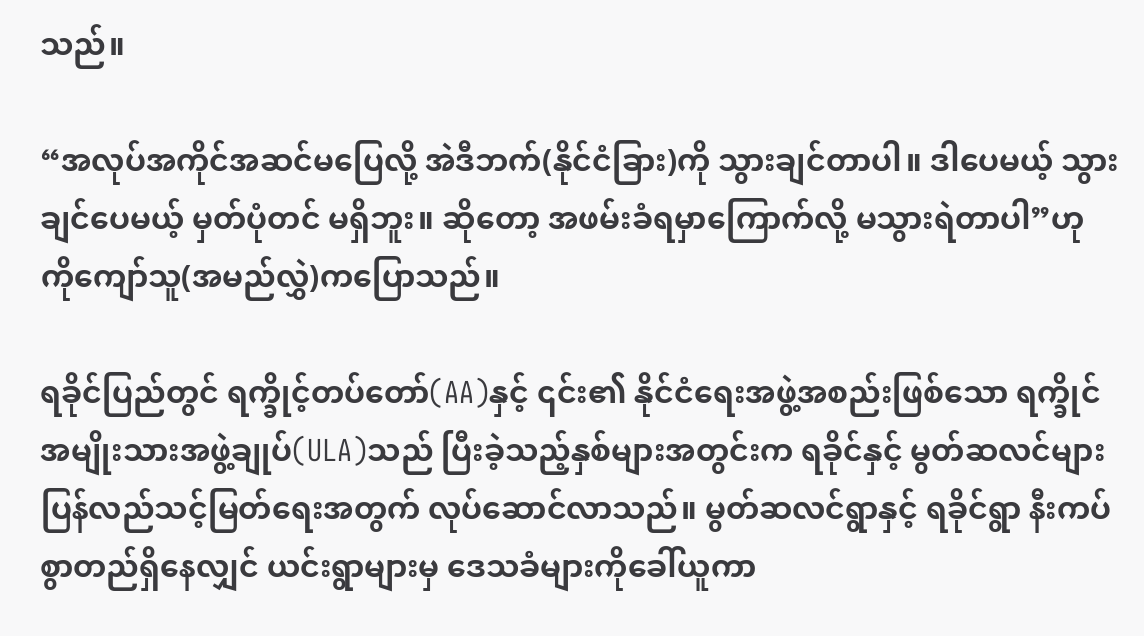သည်။

“အလုပ်အကိုင်အဆင်မပြေလို့ အဲဒီဘက်(နိုင်ငံခြား)ကို သွားချင်တာပါ။ ဒါပေမယ့် သွားချင်ပေမယ့် မှတ်ပုံတင် မရှိဘူး။ ဆိုတော့ အဖမ်းခံရမှာကြောက်လို့ မသွားရဲတာပါ”ဟု ကိုကျော်သူ(အမည်လွှဲ)ကပြောသည်။

ရခိုင်ပြည်တွင် ရက္ခိုင့်တပ်တော်(AA)နှင့် ၎င်း၏ နိုင်ငံရေးအဖွဲ့အစည်းဖြစ်သော ရက္ခိုင်အမျိုးသားအဖွဲ့ချုပ်(ULA)သည် ပြီးခဲ့သည့်နှစ်များအတွင်းက ရခိုင်နှင့် မွတ်ဆလင်များ ပြန်လည်သင့်မြတ်ရေးအတွက် လုပ်ဆောင်လာသည်။ မွတ်ဆလင်ရွာနှင့် ရခိုင်ရွာ နီးကပ်စွာတည်ရှိနေလျှင် ယင်းရွာများမှ ဒေသခံများကိုခေါ်ယူကာ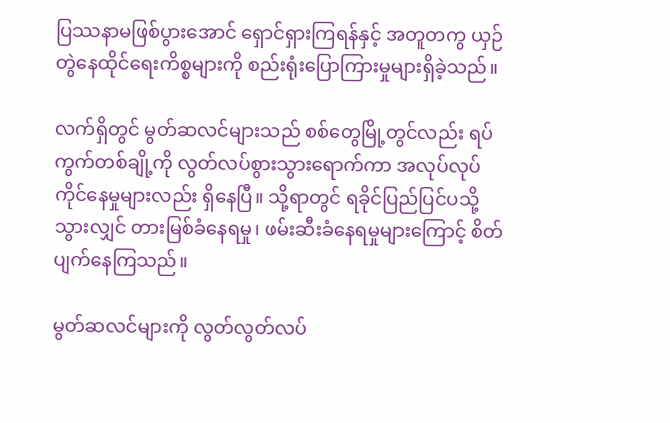ပြဿနာမဖြစ်ပွားအောင် ရှောင်ရှားကြရန်နှင့် အတူတကွ ယှဉ်တွဲနေထိုင်ရေးကိစ္စများကို စည်းရုံးပြောကြားမှုများရှိခဲ့သည်။

လက်ရှိတွင် မွတ်ဆလင်များသည် စစ်တွေမြို့တွင်လည်း ရပ်ကွက်တစ်ချို့ကို လွတ်လပ်စွားသွားရောက်ကာ အလုပ်လုပ်ကိုင်နေမှုများလည်း ရှိနေပြီ။ သို့ရာတွင် ရခိုင်ပြည်ပြင်ပသို့သွားလျှင် တားမြစ်ခံနေရမှု၊ ဖမ်းဆီးခံနေရမှုများကြောင့် စိတ်ပျက်နေကြသည်။

မွတ်ဆလင်များကို လွတ်လွတ်လပ်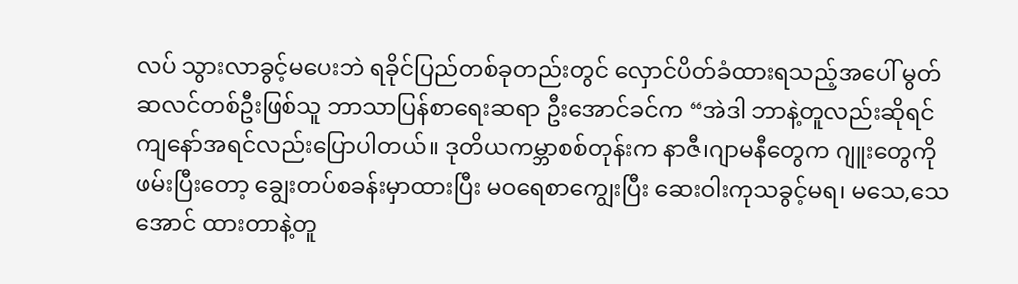လပ် သွားလာခွင့်မပေးဘဲ ရခိုင်ပြည်တစ်ခုတည်းတွင် လှောင်ပိတ်ခံထားရသည့်အပေါ် မွတ်ဆလင်တစ်ဦးဖြစ်သူ ဘာသာပြန်စာရေးဆရာ ဦးအောင်ခင်က “အဲဒါ ဘာနဲ့တူလည်းဆိုရင် ကျနော်အရင်လည်းပြောပါတယ်။ ဒုတိယကမ္ဘာစစ်တုန်းက နာဇီ၊ဂျာမနီတွေက ဂျူးတွေကို ဖမ်းပြီးတော့ ချွေးတပ်စခန်းမှာထားပြီး မဝရေစာကျွေးပြီး ‌ဆေးဝါးကုသခွင့်မရ၊ မသေ,သေအောင် ထားတာနဲ့တူ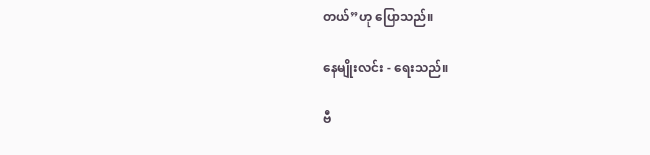တယ်”ဟု ပြောသည်။

နေမျိုးလင်း - ရေးသည်။

ဗီ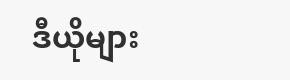ဒီယိုများ